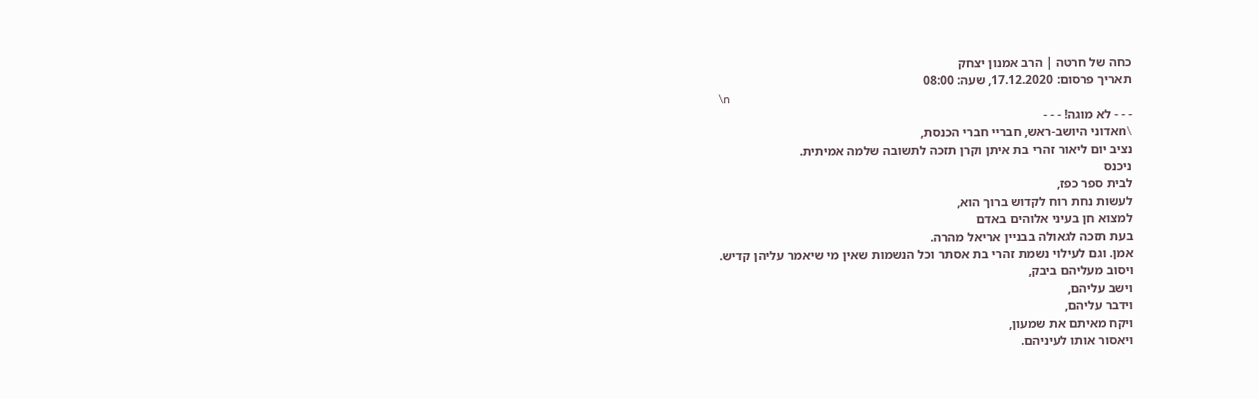כחה של חרטה | הרב אמנון יצחק
תאריך פרסום: 17.12.2020, שעה: 08:00
\n
- - - לא מוגה! - - -
\nאדוני היושב-ראש, חבריי חברי הכנסת,
נציב יום ליאור זהרי בת איתן וקרן תזכה לתשובה שלמה אמיתית.
ניכנס
לבית ספר כפז,
לעשות נחת רוח לקדוש ברוך הוא,
למצוא חן בעיני אלוהים באדם
בעת תזכה לגאולה בבניין אריאל מהרה.
אמן. וגם לעילוי נשמת זהרי בת אסתר וכל הנשמות שאין מי שיאמר עליהן קדיש.
ויסוב מעליהם ביבק,
וישב עליהם,
וידבר עליהם,
ויקח מאיתם את שמעון,
ויאסור אותו לעיניהם.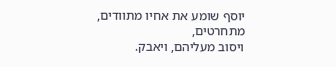יוסף שומע את אחיו מתוודים,
מתחרטים,
ויסוב מעליהם, ויאבק.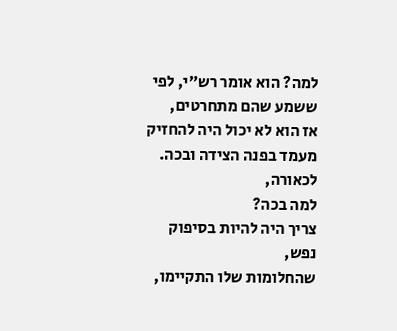למה? הוא אומר רש״י, לפי ששמע שהם מתחרטים,
אז הוא לא יכול היה להחזיק מעמד בפנה הצידה ובכה.
לכאורה,
למה בכה?
צריך היה להיות בסיפוק נפש,
שהחלומות שלו התקיימו,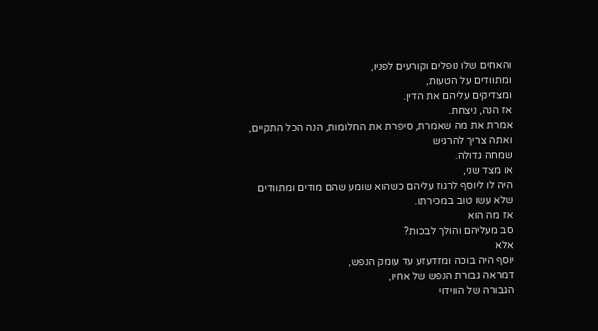והאחים שלו נופלים וקורעים לפניו,
ומתוודים על הטעות,
ומצדיקים עליהם את הדין.
אז הנה, ניצחת.
אמרת את מה שאמרת, סיפרת את החלומות, הנה הכל התקיים, ואתה צריך להרגיש
שמחה גדולה.
או מצד שני,
היה לו ליוסף לרגוז עליהם כשהוא שומע שהם מודים ומתוודים שלא עשו טוב במכירתו.
אז מה הוא
סב מעליהם והולך לבכות?
אלא
יוסף היה בוכה ומזדעזע עד עומק הנפש,
דמראה גבורת הנפש של אחיו,
הגבורה של הווידוי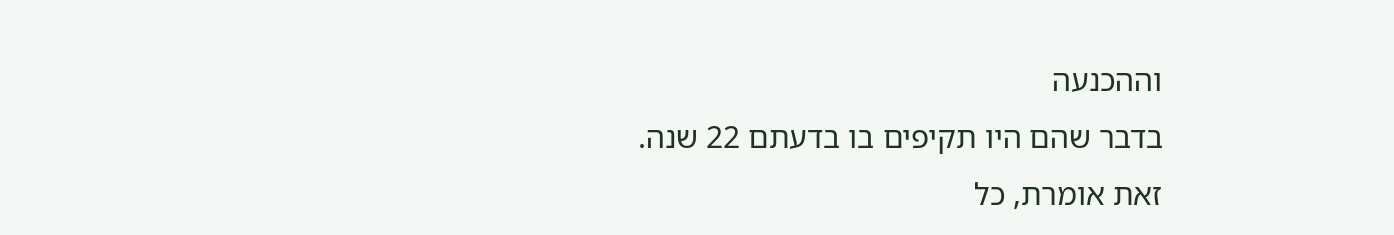וההכנעה
בדבר שהם היו תקיפים בו בדעתם 22 שנה.
זאת אומרת, כל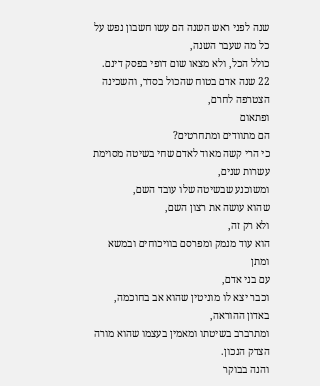שנה לפני ראש השנה הם עשו חשבון נפש על כל מה שעבר השנה,
כולל הכל, ולא מצאו שום דופי בפסק דינם.
22 שנה אדם בטוח שהכול בסדר, והשכינה הצטרפה לחרם,
ופתאום
הם מתוודים ומתחרטים?
כי הרי קשה מאוד לאדם שחי בשיטה מסוימת עשרות שנים,
ומשוכנע שבשיטה שלו עובד השם,
שהוא עושה את רצון השם,
ולא רק זה,
הוא עוד מנמק ומפרסם בוויכוחים ובמשא ומתן
עם בני אדם,
וכבר יצא לו מוניטין שהוא אב בחוכמה, באדון ההוראה,
ומתרברב בשיטתו ומאמין בעצמו שהוא מורה הצדק הנכון.
והנה בבוקר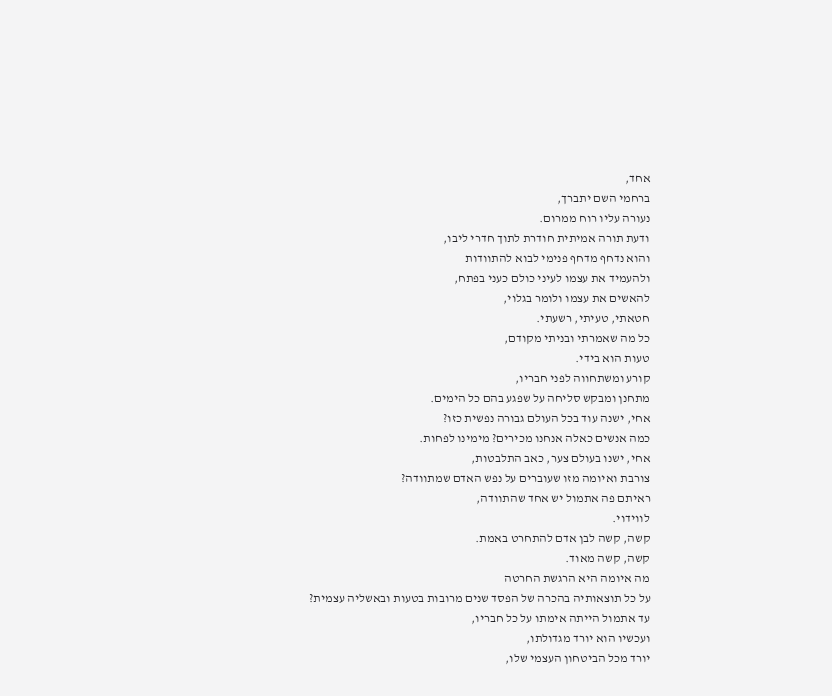אחד,
ברחמי השם יתברך,
נעורה עליו רוח ממרום.
ודעת תורה אמיתית חודרת לתוך חדרי ליבו,
והוא נדחף מדחף פנימי לבוא להתוודות
ולהעמיד את עצמו לעיני כולם כעני בפתח,
להאשים את עצמו ולומר בגלוי,
חטאתי, טעיתי, רשעתי.
כל מה שאמרתי ובניתי מקודם,
טעות הוא בידי.
קורע ומשתחווה לפני חבריו,
מתחנן ומבקש סליחה על שפגע בהם כל הימים.
אחי, ישנה עוד בכל העולם גבורה נפשית כזו?
כמה אנשים כאלה אנחנו מכירים? מימינו לפחות.
אחי, ישנו בעולם צער, כאב התלבטות,
צורבת ואיומה מזו שעוברים על נפש האדם שמתוודה?
ראיתם פה אתמול יש אחד שהתוודה,
לווידוי.
קשה, קשה לבן אדם להתחרט באמת.
קשה, קשה מאוד.
מה איומה היא הרגשת החרטה
על כל תוצאותיה בהכרה של הפסד שנים מרובות בטעות ובאשליה עצמית?
עד אתמול הייתה אימתו על כל חבריו,
ועכשיו הוא יורד מגדולתו,
יורד מכל הביטחון העצמי שלו,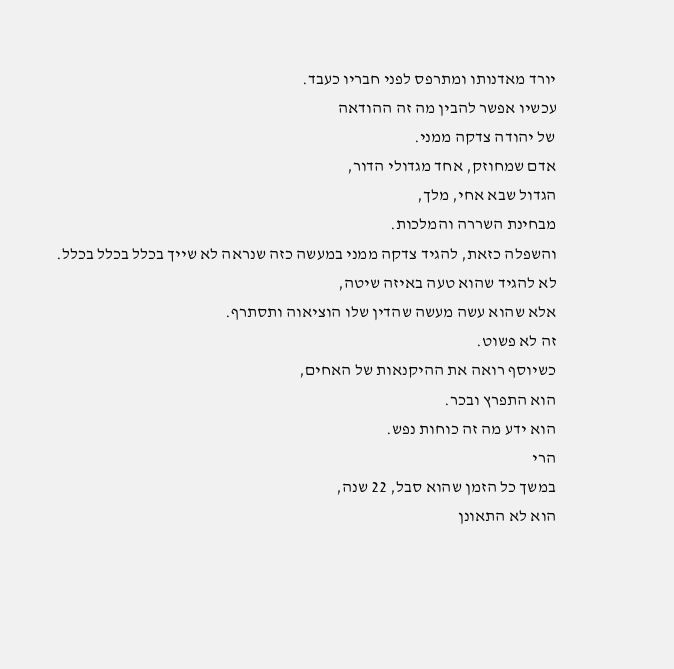יורד מאדנותו ומתרפס לפני חבריו כעבד.
עכשיו אפשר להבין מה זה ההודאה
של יהודה צדקה ממני.
אדם שמחוזק, אחד מגדולי הדור,
הגדול שבא אחי, מלך,
מבחינת השררה והמלכות.
והשפלה כזאת, להגיד צדקה ממני במעשה כזה שנראה לא שייך בכלל בכלל בכלל.
לא להגיד שהוא טעה באיזה שיטה,
אלא שהוא עשה מעשה שהדין שלו הוציאוה ותסתרף.
זה לא פשוט.
כשיוסף רואה את ההיקנאות של האחים,
הוא התפרץ ובכר.
הוא ידע מה זה כוחות נפש.
הרי
במשך כל הזמן שהוא סבל, 22 שנה,
הוא לא התאונן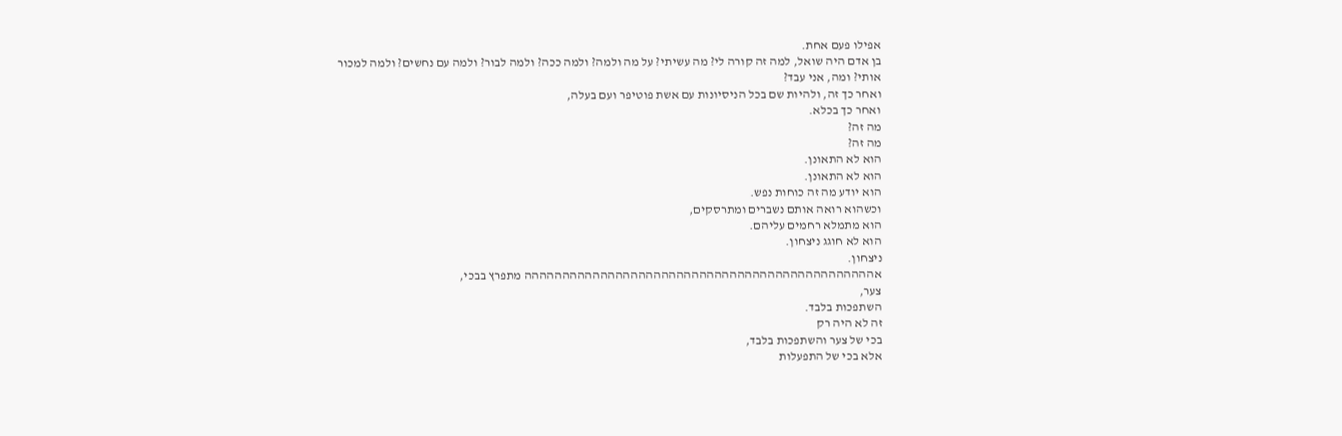אפילו פעם אחת.
בן אדם היה שואל, למה זה קורה לי? מה עשיתי? על מה ולמה? ולמה ככה? ולמה לבור? ולמה עם נחשים? ולמה למכור אותי? ומה, אני עבד?
ואחר כך זה, ולהיות שם בכל הניסיונות עם אשת פוטיפר ועם בעלה,
ואחר כך בכלא.
מה זה?
מה זה?
הוא לא התאונן.
הוא לא התאונן.
הוא יודע מה זה כוחות נפש.
וכשהוא רואה אותם נשברים ומתרסקים,
הוא מתמלא רחמים עליהם.
הוא לא חוגג ניצחון.
ניצחון.
אהההההההההההההההההההההההההההההההההההההההההההההה מתפרץ בבכי,
צער,
השתפכות בלבד.
זה לא היה רק
בכי של צער והשתפכות בלבד,
אלא בכי של התפעלות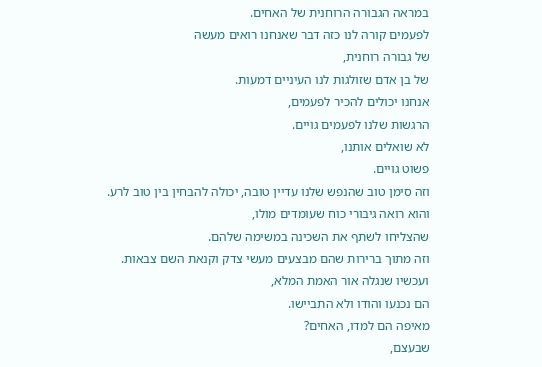במראה הגבורה הרוחנית של האחים.
לפעמים קורה לנו כזה דבר שאנחנו רואים מעשה
של גבורה רוחנית,
של בן אדם שזולגות לנו העיניים דמעות.
אנחנו יכולים להכיר לפעמים,
הרגשות שלנו לפעמים גויים.
לא שואלים אותנו,
פשוט גויים.
וזה סימן טוב שהנפש שלנו עדיין טובה, יכולה להבחין בין טוב לרע.
והוא רואה גיבורי כוח שעומדים מולו,
שהצליחו לשתף את השכינה במשימה שלהם.
וזה מתוך ברירות שהם מבצעים מעשי צדק וקנאת השם צבאות.
ועכשיו שנגלה אור האמת המלא,
הם נכנעו והודו ולא התביישו.
מאיפה הם למדו, האחים?
שבעצם,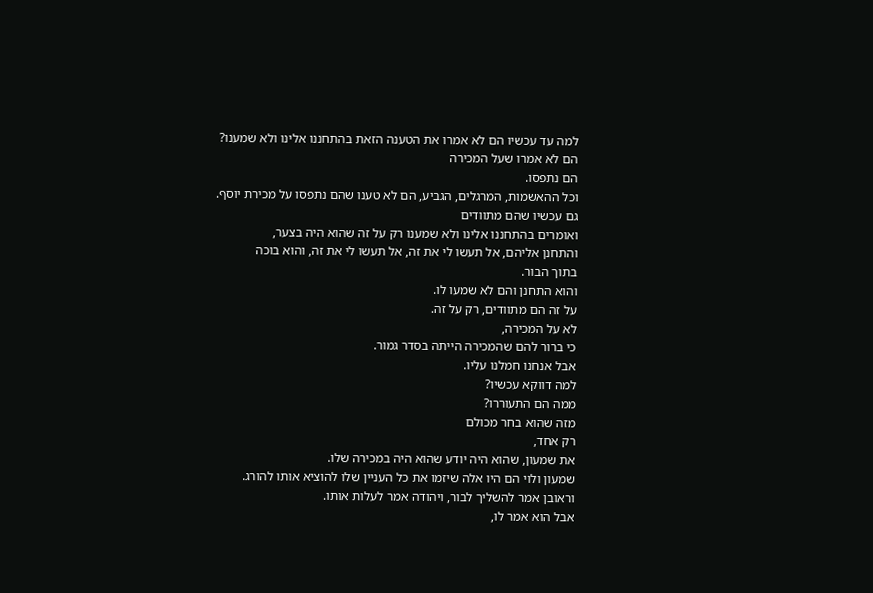למה עד עכשיו הם לא אמרו את הטענה הזאת בהתחננו אלינו ולא שמענו?
הם לא אמרו שעל המכירה
הם נתפסו.
וכל ההאשמות, המרגלים, הגביע, הם לא טענו שהם נתפסו על מכירת יוסף.
גם עכשיו שהם מתוודים
ואומרים בהתחננו אלינו ולא שמענו רק על זה שהוא היה בצער,
והתחנן אליהם, אל תעשו לי את זה, אל תעשו לי את זה, והוא בוכה
בתוך הבור.
והוא התחנן והם לא שמעו לו.
על זה הם מתוודים, רק על זה.
לא על המכירה,
כי ברור להם שהמכירה הייתה בסדר גמור.
אבל אנחנו חמלנו עליו.
למה דווקא עכשיו?
ממה הם התעוררו?
מזה שהוא בחר מכולם
רק אחד,
את שמעון, שהוא היה יודע שהוא היה במכירה שלו.
שמעון ולוי הם היו אלה שיזמו את כל העניין שלו להוציא אותו להורג.
וראובן אמר להשליך לבור, ויהודה אמר לעלות אותו.
אבל הוא אמר לו,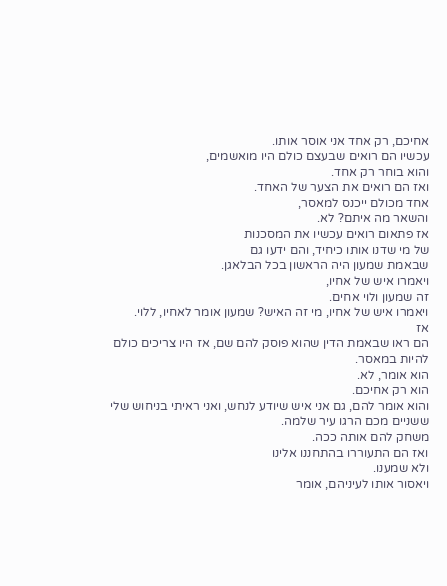אחיכם, רק אחד אני אוסר אותו.
עכשיו הם רואים שבעצם כולם היו מואשמים,
והוא בוחר רק אחד.
ואז הם רואים את הצער של האחד.
אחד מכולם ייכנס למאסר,
והשאר מה איתם? לא.
אז פתאום רואים עכשיו את המסכנות
של מי שדנו אותו כיחיד, והם ידעו גם
שבאמת שמעון היה הראשון בכל הבלאגן.
ויאמרו איש של אחיו,
זה שמעון ולוי אחים.
ויאמרו איש של אחיו, מי זה האיש? שמעון אומר לאחיו, ללוי.
אז
הם ראו שבאמת הדין שהוא פוסק להם שם, אז היו צריכים כולם להיות במאסר.
הוא אומר, לא.
הוא רק אחיכם.
והוא אומר להם, גם אני איש שיודע לנחש, ואני ראיתי בניחוש שלי
ששניים מכם הרגו עיר שלמה.
משחק להם אותה ככה.
ואז הם התעוררו בהתחננו אלינו
ולא שמענו.
ויאסור אותו לעיניהם, אומר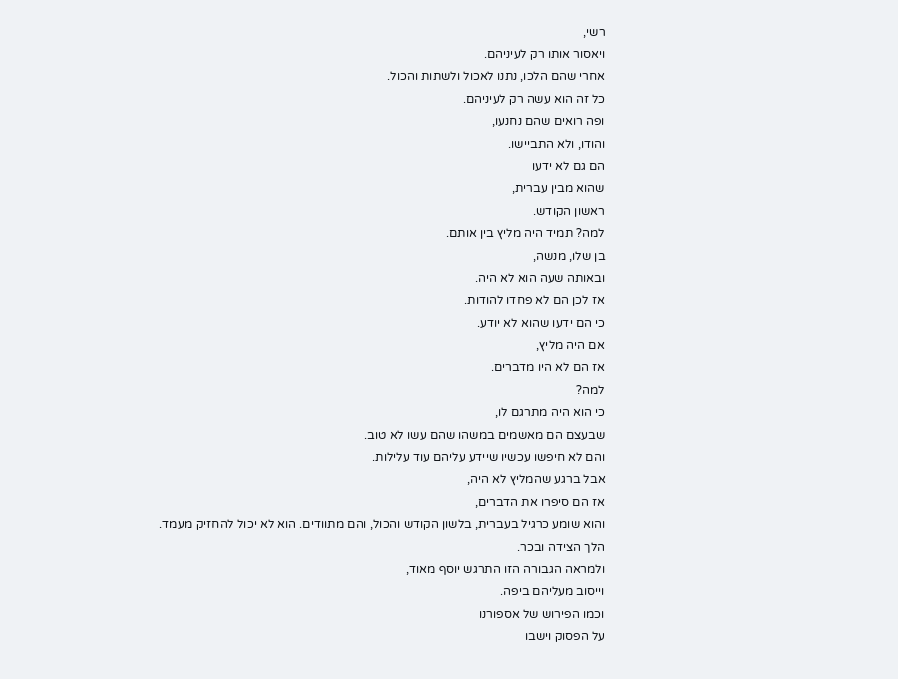רשי,
ויאסור אותו רק לעיניהם.
אחרי שהם הלכו, נתנו לאכול ולשתות והכול.
כל זה הוא עשה רק לעיניהם.
ופה רואים שהם נחנעו,
והודו, ולא התביישו.
הם גם לא ידעו
שהוא מבין עברית,
ראשון הקודש.
למה? תמיד היה מליץ בין אותם.
בן שלו, מנשה,
ובאותה שעה הוא לא היה.
אז לכן הם לא פחדו להודות.
כי הם ידעו שהוא לא יודע.
אם היה מליץ,
אז הם לא היו מדברים.
למה?
כי הוא היה מתרגם לו,
שבעצם הם מאשמים במשהו שהם עשו לא טוב.
והם לא חיפשו עכשיו שיידע עליהם עוד עלילות.
אבל ברגע שהמליץ לא היה,
אז הם סיפרו את הדברים,
והוא שומע כרגיל בעברית, בלשון הקודש והכול, והם מתוודים. הוא לא יכול להחזיק מעמד.
הלך הצידה ובכר.
ולמראה הגבורה הזו התרגש יוסף מאוד,
וייסוב מעליהם ביפה.
וכמו הפירוש של אספורנו
על הפסוק וישבו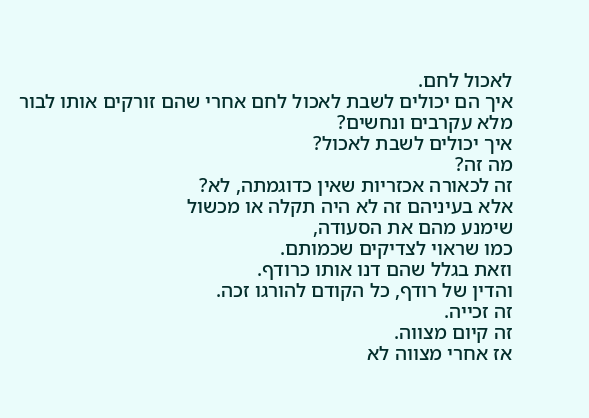לאכול לחם.
איך הם יכולים לשבת לאכול לחם אחרי שהם זורקים אותו לבור
מלא עקרבים ונחשים?
איך יכולים לשבת לאכול?
מה זה?
זה לכאורה אכזריות שאין כדוגמתה, לא?
אלא בעיניהם זה לא היה תקלה או מכשול
שימנע מהם את הסעודה,
כמו שראוי לצדיקים שכמותם.
וזאת בגלל שהם דנו אותו כרודף.
והדין של רודף, כל הקודם להורגו זכה.
זה זכייה.
זה קיום מצווה.
אז אחרי מצווה לא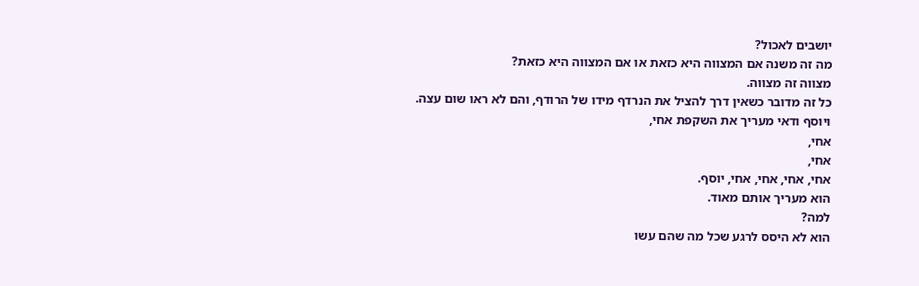יושבים לאכול?
מה זה משנה אם המצווה היא כזאת או אם המצווה היא כזאת?
מצווה זה מצווה.
כל זה מדובר כשאין דרך להציל את הנרדף מידו של הרודף, והם לא ראו שום עצה.
ויוסף ודאי מעריך את השקפת אחי,
אחי,
אחי,
אחי, אחי, אחי, אחי, יוסף.
הוא מעריך אותם מאוד.
למה?
הוא לא היסס לרגע שכל מה שהם עשו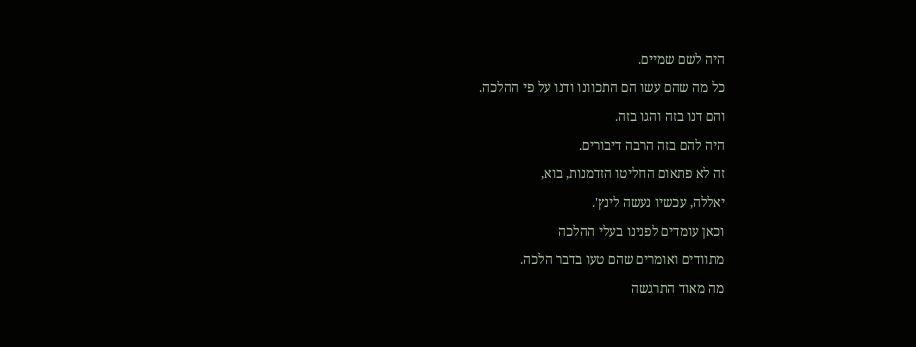היה לשם שמיים.
כל מה שהם עשו הם התכוונו ודנו על פי ההלכה.
והם דנו בזה והגו בזה.
היה להם בזה הרבה דיבורים.
זה לא פתאום החליטו הזדמנות, בוא,
יאללה, עכשיו נעשה לינץ'.
וכאן עומדים לפנינו בעלי ההלכה
מתוודים ואומרים שהם טעו בדבר הלכה.
מה מאוד התרגשה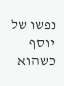נפשו של יוסף
כשהוא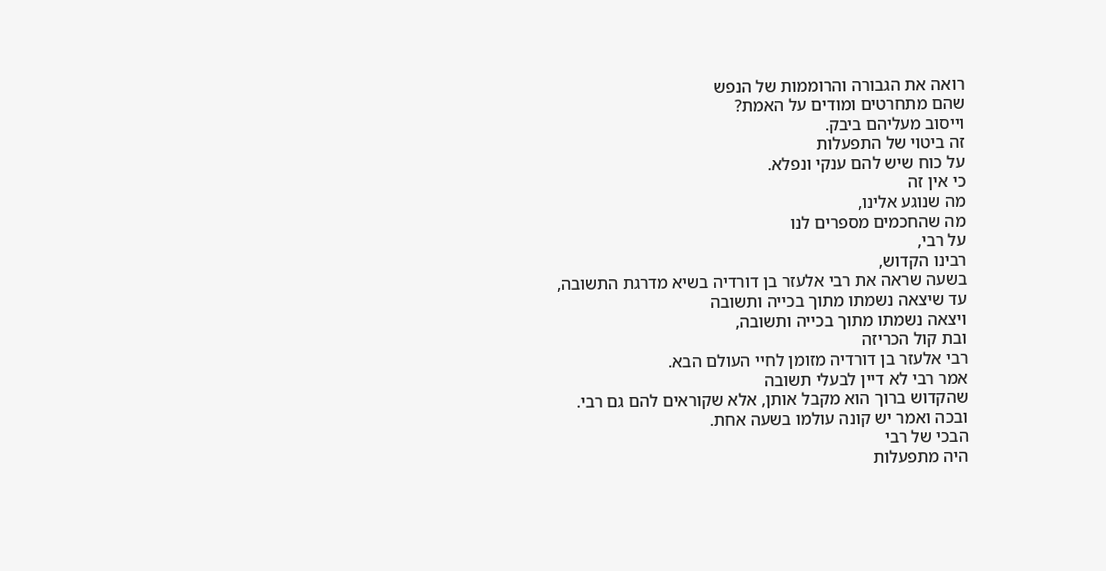רואה את הגבורה והרוממות של הנפש
שהם מתחרטים ומודים על האמת?
וייסוב מעליהם ביבק.
זה ביטוי של התפעלות
על כוח שיש להם ענקי ונפלא.
כי אין זה
מה שנוגע אלינו,
מה שהחכמים מספרים לנו
על רבי,
רבינו הקדוש,
בשעה שראה את רבי אלעזר בן דורדיה בשיא מדרגת התשובה,
עד שיצאה נשמתו מתוך בכייה ותשובה
ויצאה נשמתו מתוך בכייה ותשובה,
ובת קול הכריזה
רבי אלעזר בן דורדיה מזומן לחיי העולם הבא.
אמר רבי לא דיין לבעלי תשובה
שהקדוש ברוך הוא מקבל אותן, אלא שקוראים להם גם רבי.
ובכה ואמר יש קונה עולמו בשעה אחת.
הבכי של רבי
היה מתפעלות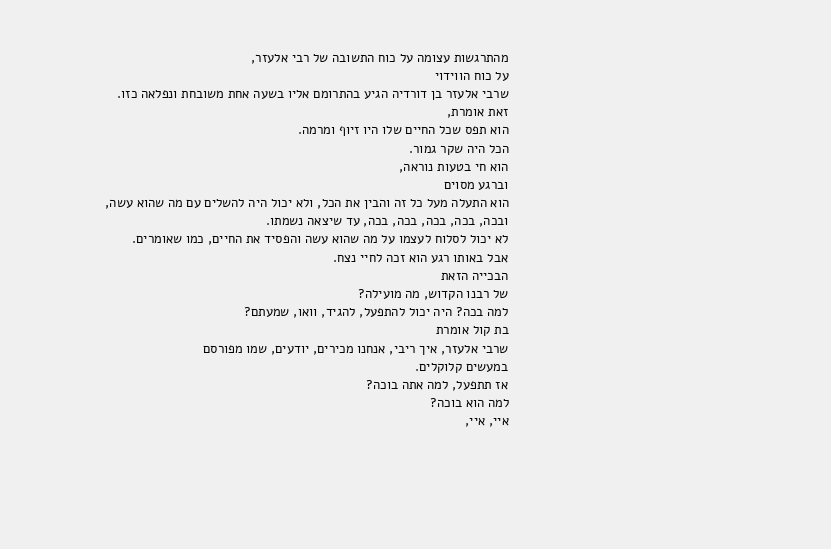מהתרגשות עצומה על כוח התשובה של רבי אלעזר,
על כוח הווידוי
שרבי אלעזר בן דורדיה הגיע בהתרומם אליו בשעה אחת משובחת ונפלאה כזו.
זאת אומרת,
הוא תפס שכל החיים שלו היו זיוף ומרמה.
הכל היה שקר גמור.
הוא חי בטעות נוראה,
וברגע מסוים
הוא התעלה מעל כל זה והבין את הכל, ולא יכול היה להשלים עם מה שהוא עשה,
ובכה, בכה, בכה, בכה, בכה, עד שיצאה נשמתו.
לא יכול לסלוח לעצמו על מה שהוא עשה והפסיד את החיים, כמו שאומרים.
אבל באותו רגע הוא זכה לחיי נצח.
הבכייה הזאת
של רבנו הקדוש, מה מועילה?
למה בכה? היה יכול להתפעל, להגיד, וואו, שמעתם?
בת קול אומרת
שרבי אלעזר, איך ריבי, אנחנו מכירים, יודעים, שמו מפורסם
במעשים קלוקלים.
אז תתפעל, למה אתה בוכה?
למה הוא בוכה?
איי, איי,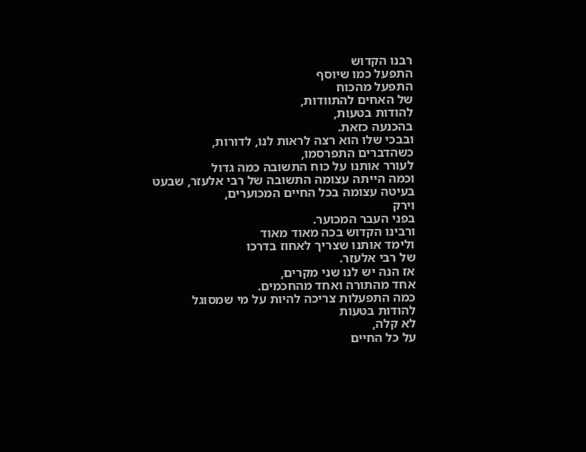רבנו הקדוש
התפעל כמו שיוסף
התפעל מהכוח
של האחים להתוודות,
להודות בטעות,
בהכנעה כזאת.
ובבכי שלו הוא רצה לראות לנו, לדורות,
כשהדברים התפרסמו,
לעורר אותנו על כוח התשובה כמה גדול
וכמה הייתה עצומה התשובה של רבי אלעזר, שבעט
בעיטה עצומה בכל החיים המכוערים,
וירק
בפני העבר המכוער.
ורבינו הקדוש בכה מאוד מאוד
ולימד אותנו שצריך לאחוז בדרכו
של רבי אלעזר.
אז הנה יש לנו שני מקרים,
אחד מהתורה ואחד מהחכמים.
כמה התפעלות צריכה להיות על מי שמסוגל
להודות בטעות
לא קלה,
על כל החיים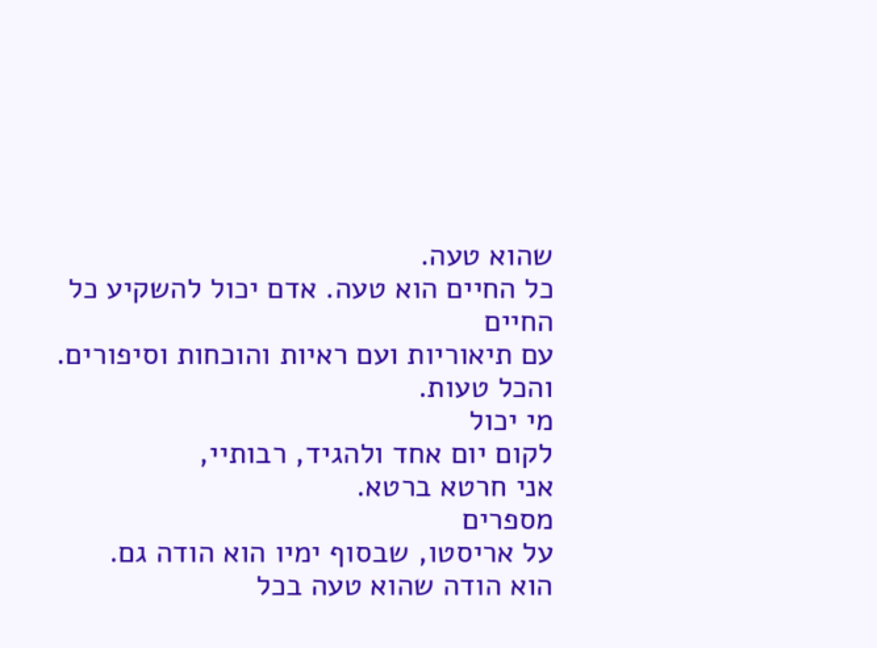שהוא טעה.
כל החיים הוא טעה. אדם יכול להשקיע כל החיים
עם תיאוריות ועם ראיות והוכחות וסיפורים.
והכל טעות.
מי יכול
לקום יום אחד ולהגיד, רבותיי,
אני חרטא ברטא.
מספרים
על אריסטו, שבסוף ימיו הוא הודה גם.
הוא הודה שהוא טעה בכל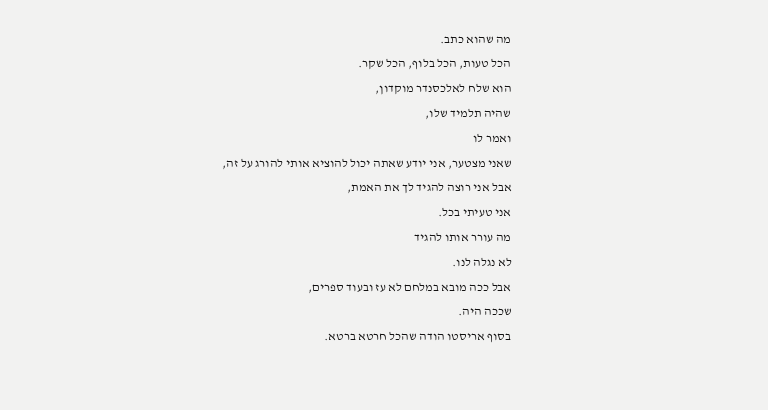מה שהוא כתב.
הכל טעות, הכל בלוף, הכל שקר.
הוא שלח לאלכסנדר מוקדון,
שהיה תלמיד שלו,
ואמר לו
שאני מצטער, אני יודע שאתה יכול להוציא אותי להורג על זה,
אבל אני רוצה להגיד לך את האמת,
אני טעיתי בכל.
מה עורר אותו להגיד
לא נגלה לנו.
אבל ככה מובא במלחם לא עז ובעוד ספרים,
שככה היה.
בסוף אריסטו הודה שהכל חרטא ברטא.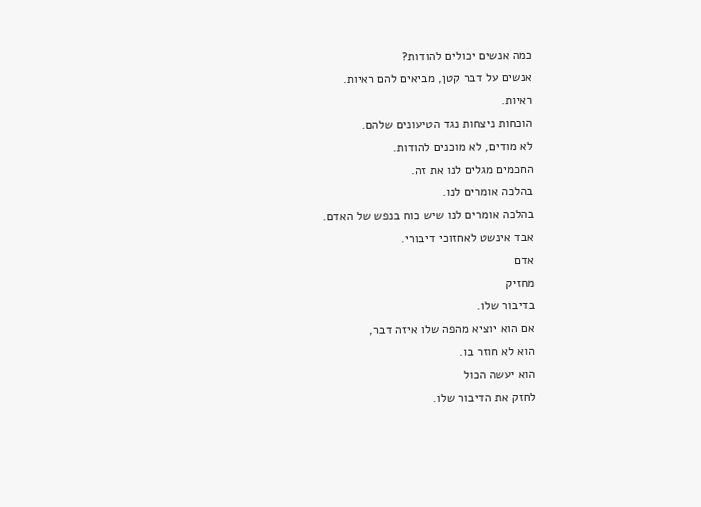כמה אנשים יכולים להודות?
אנשים על דבר קטן, מביאים להם ראיות.
ראיות.
הוכחות ניצחות נגד הטיעונים שלהם.
לא מודים, לא מוכנים להודות.
החכמים מגלים לנו את זה.
בהלכה אומרים לנו.
בהלכה אומרים לנו שיש כוח בנפש של האדם.
אבד אינשט לאחזוכי דיבורי.
אדם
מחזיק
בדיבור שלו.
אם הוא יוציא מהפה שלו איזה דבר,
הוא לא חוזר בו.
הוא יעשה הכול
לחזק את הדיבור שלו.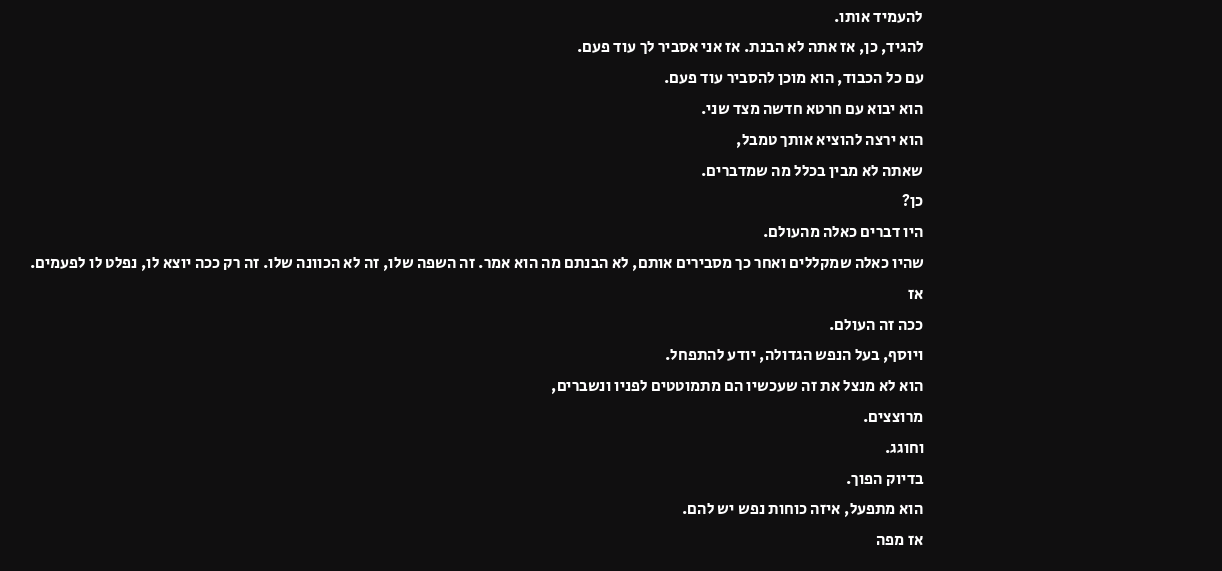להעמיד אותו.
להגיד, כן, אז אתה לא הבנת. אז אני אסביר לך עוד פעם.
עם כל הכבוד, הוא מוכן להסביר עוד פעם.
הוא יבוא עם חרטא חדשה מצד שני.
הוא ירצה להוציא אותך טמבל,
שאתה לא מבין בכלל מה שמדברים.
כן?
היו דברים כאלה מהעולם.
שהיו כאלה שמקללים ואחר כך מסבירים אותם, לא הבנתם מה הוא אמר. זה השפה שלו, זה לא הכוונה שלו. זה רק ככה יוצא לו, נפלט לו לפעמים.
אז
ככה זה העולם.
ויוסף, בעל הנפש הגדולה, יודע להתפחל.
הוא לא מנצל את זה שעכשיו הם מתמוטטים לפניו ונשברים,
מרוצצים.
וחוגג.
בדיוק הפוך.
הוא מתפעל, איזה כוחות נפש יש להם.
אז מפה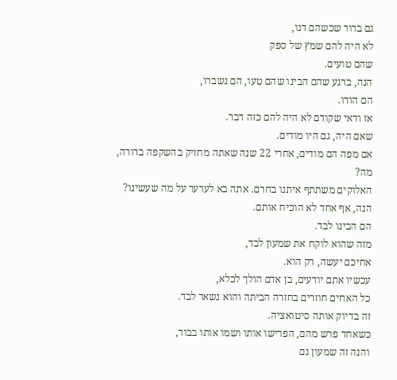גם ברור שכשהם דנו,
לא היה להם שמץ של ספק
שהם טועים.
הנה, ברגע שהם הבינו שהם טעו, הם נשברו,
הם הודו.
אז ודאי שקודם לא היה להם כזה דבר.
שאם היה, גם היו מודים.
אם מפה הם מודים, אחרי 22 שנה שאתה מחזיק בהשקפה ברורה,
מה?
האלוקים משתתף איתנו בחרם. אתה בא לערער על מה שעשינו?
הנה, אף אחד לא הוכיח אותם.
הם הבינו לבד.
מזה שהוא לוקח את שמעון לבד,
אחיכם יעשה, רק הוא.
עכשיו אתם יודעים, בן אדם הולך לכלא,
כל האחים חוזרים בחזרה הביתה והוא נשאר לבד.
זה בדיוק אותה סיטואציה.
כשאחד פרש מהם, הפרישו אותו ושמו אותו בבור,
והנה זה שמעון גם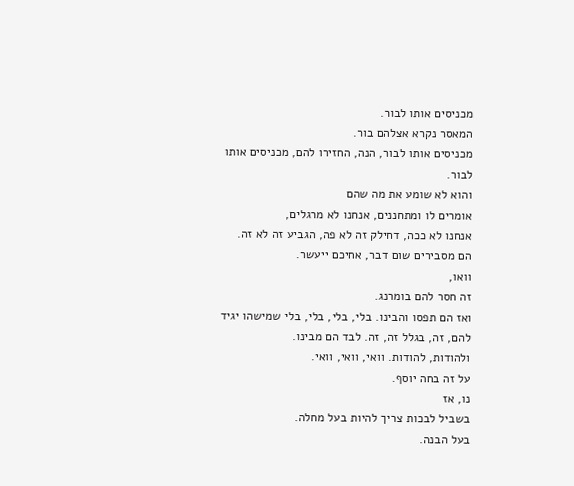מכניסים אותו לבור.
המאסר נקרא אצלהם בור.
מכניסים אותו לבור, הנה, החזירו להם, מכניסים אותו לבור.
והוא לא שומע את מה שהם
אומרים לו ומתחננים, אנחנו לא מרגלים,
אנחנו לא ככה, דחילק זה לא פה, הגביע זה לא זה.
הם מסבירים שום דבר, אחיכם ייעשר.
וואו,
זה חסר להם בומרנג.
ואז הם תפסו והבינו. בלי, בלי, בלי, בלי שמישהו יגיד להם, זה, בגלל זה, זה. לבד הם מבינו.
ולהודות, להודות. וואי, וואי, וואי.
על זה בחה יוסף.
נו, אז
בשביל לבכות צריך להיות בעל מחלה.
בעל הבנה.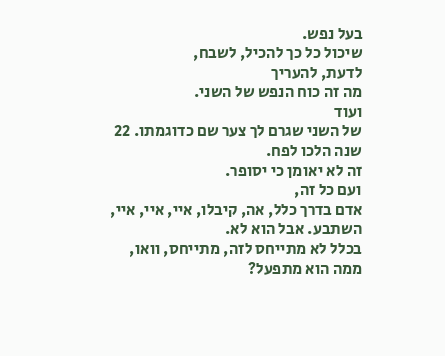בעל נפש.
שיכול כל כך להכיל, לשבח,
לדעת, להעריך
מה זה כוח הנפש של השני.
ועוד
של השני שגרם לך צער שם כדוגמתו. 22 שנה הלכו לפח.
זה לא יאומן כי יסופר.
ועם כל זה,
אדם בדרך כלל, אה, קיבלו, איי, איי, איי, השתבע. אבל הוא לא.
בכלל לא מתייחס לזה, מתייחס, וואו,
ממה הוא מתפעל?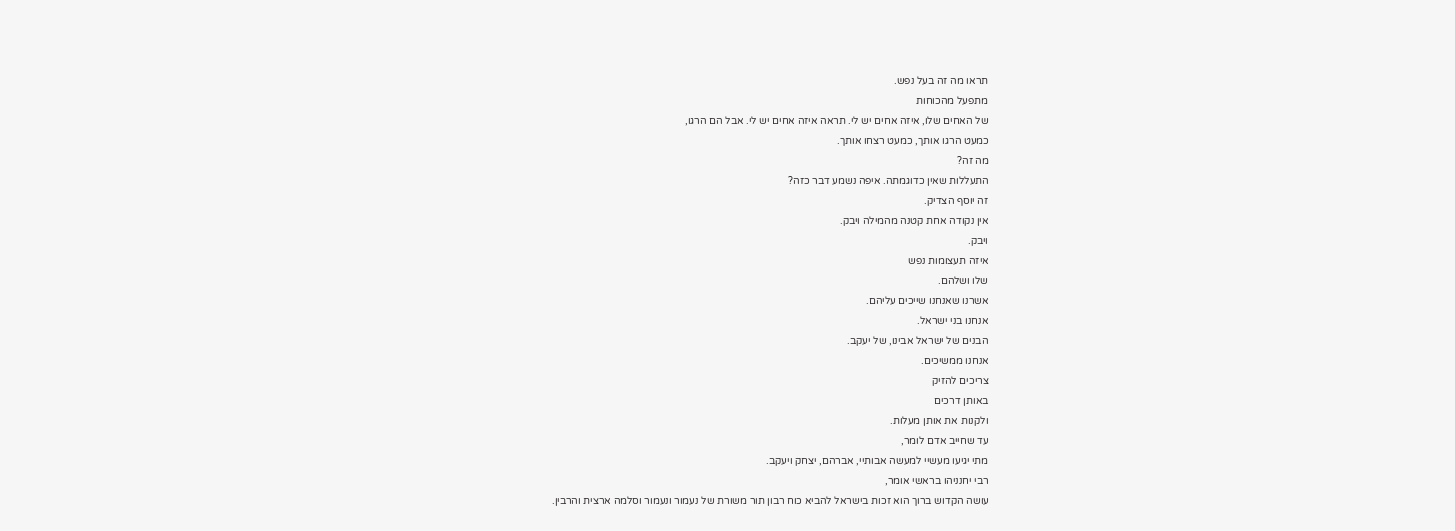תראו מה זה בעל נפש.
מתפעל מהכוחות
של האחים שלו, איזה אחים יש לי. תראה איזה אחים יש לי. אבל הם הרגו,
כמעט הרגו אותך, כמעט רצחו אותך.
מה זה?
התעללות שאין כדוגמתה. איפה נשמע דבר כזה?
זה יוסף הצדיק.
אין נקודה אחת קטנה מהמילה ויבק.
ויבק.
איזה תעצומות נפש
שלו ושלהם.
אשרנו שאנחנו שייכים עליהם.
אנחנו בני ישראל.
הבנים של ישראל אבינו, של יעקב.
אנחנו ממשיכים.
צריכים להזיק
באותן דרכים
ולקנות את אותן מעלות.
עד שחייב אדם לומר,
מתי יגיעו מעשיי למעשה אבותיי, אברהם, יצחק ויעקב.
רבי יחנניהו בראשי אומר,
עושה הקדוש ברוך הוא זכות בישראל להביא כוח רבון תור משורת של נעמור ונעמור וסלמה ארצית והרבין.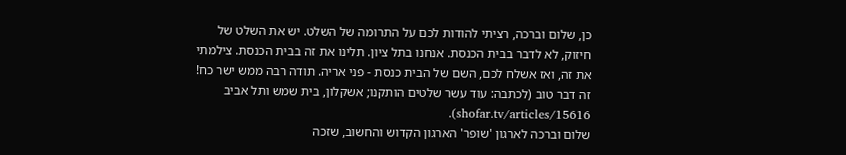כן, שלום וברכה, רציתי להודות לכם על התרומה של השלט. יש את השלט של חיזוק, לא לדבר בבית הכנסת. אנחנו בתל ציון. תלינו את זה בבית הכנסת. צילמתי את זה, ואז אשלח לכם, השם של הבית כנסת - פני אריה. תודה רבה ממש ישר כח! זה דבר טוב (לכתבה: עוד עשר שלטים הותקנו; אשקלון, בית שמש ותל אביב shofar.tv/articles/15616).
שלום וברכה לארגון 'שופר' הארגון הקדוש והחשוב, שזכה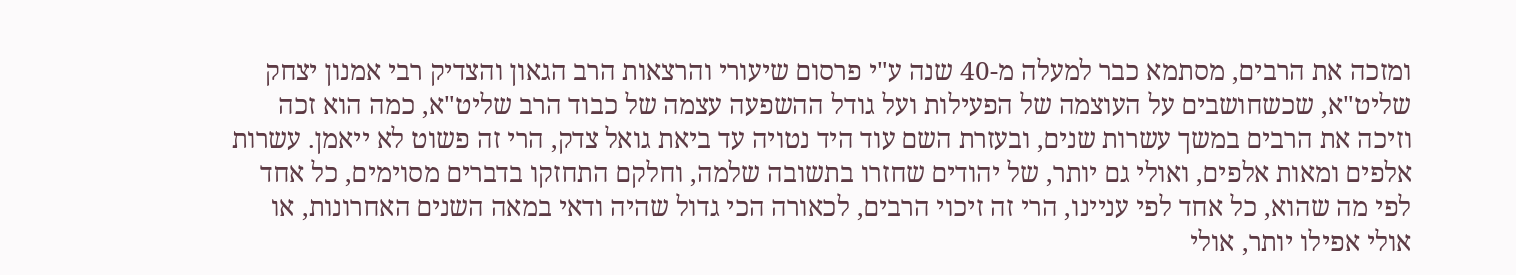ומזכה את הרבים, מסתמא כבר למעלה מ-40 שנה ע"י פרסום שיעורי והרצאות הרב הגאון והצדיק רבי אמנון יצחק שליט"א, שכשחושבים על העוצמה של הפעילות ועל גודל ההשפעה עצמה של כבוד הרב שליט"א, כמה הוא זכה וזיכה את הרבים במשך עשרות שנים, ובעזרת השם עוד היד נטויה עד ביאת גואל צדק, הרי זה פשוט לא ייאמן. עשרות אלפים ומאות אלפים, ואולי גם יותר, של יהודים שחזרו בתשובה שלמה, וחלקם התחזקו בדברים מסוימים, כל אחד לפי מה שהוא, כל אחד לפי עניינו, הרי זה זיכוי הרבים, לכאורה הכי גדול שהיה ודאי במאה השנים האחרונות, או אולי אפילו יותר, אולי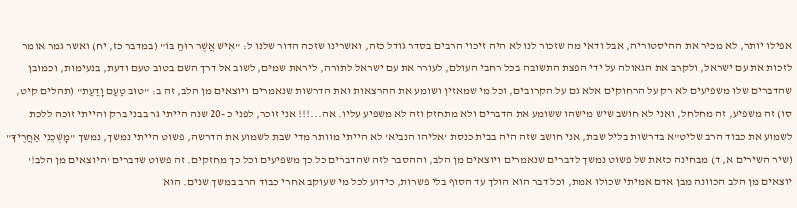אפילו יותר, לא מכיר את ההיסטוריה, אבל ודאי מה שזכור לנו לא היה זיכוי הרבים בסדר גודל כזה, ואשרינו שזכה הדור שלנו ל: "אִישׁ אֲשֶׁר רוּחַ בּוֹ" (במדבר כז, יח) ואשר גמר אומר לזכות את עם ישראל, ולקרב את הגאולה על ידי הפצת התשובה בכל רחבי העולם, לעורר את עם ישראל לתורה, ליראת שמים, לשוב אל דרך השם בטוב טעם ודעת, בנעימות, וכמובן שהדברים שלו משפיעים לא רק על הרחוקים אלא גם על הקרובים, וכל מי שמאזין ושומע את ההרצאות ואת הדרשות שנאמרים ויוצאים מן הלב, זה ב: "טוּב טַעַם וָדַעַת" (תהלים קיט, סו) זה משפיע, זה מחלחל, ואני לא חושב שיש מישהו ששומע את הדברים ולא מתחזק וזה לא משפיע עליו. אה...!!! אני זוכר, לפני כ -20 שנה הייתי גר בבני ברק והייתי זוכה ללכת לשמוע את כבוד הרב שליט"א בדרשות בליל שבת, אני חושב שזה היה בבית כנסת 'אליהו הנביא' לא הייתי מוותר מדי שבת לשמוע את הדרשה, פשוט הייתי נמשך, נמשך "מׇשְׁכֵנִי אַחֲרֶיךָ" (שיר השירים א, ד) מבחינה כזאת של פשוט נמשך לדברים שנאמרים ויוצאים מן הלב, וההסבר לזה שהדברים כל כך משפיעים וכל כך מחזקים. זה פשוט שדברים 'היוצאים מן הלב!' יוצאים מן הלב הכוונה מבן אדם אמיתי שכולו אמת, וכל דבר הוא הולך עד הסוף בלי פשרות, כידוע לכל מי שעוקב אחרי כבוד הרב במשך שנים. הוא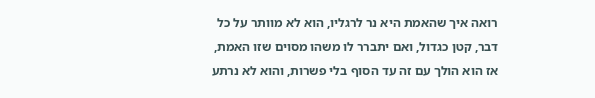רואה איך שהאמת היא נר לרגליו, הוא לא מוותר על כל דבר, קטן כגדול, ואם יתברר לו משהו מסוים שזו האמת, אז הוא הולך עם זה עד הסוף בלי פשרות, והוא לא נרתע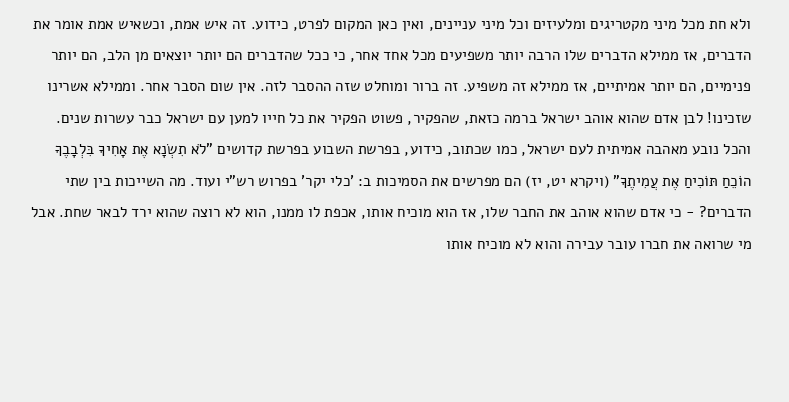ולא חת מכל מיני מקטריגים ומלעיזים וכל מיני עניינים, ואין כאן המקום לפרט, כידוע. זה איש אמת, וכשאיש אמת אומר את הדברים, אז ממילא הדברים שלו הרבה יותר משפיעים מכל אחד אחר, כי ככל שהדברים הם יותר יוצאים מן הלב, הם יותר פנימיים, הם יותר אמיתיים, אז ממילא זה משפיע. זה ברור ומוחלט שזה ההסבר לזה. אין שום הסבר אחר. וממילא אשרינו שזכינו! לבן אדם שהוא אוהב ישראל ברמה כזאת, שהפקיר, פשוט הפקיר את כל חייו למען עם ישראל כבר עשרות שנים. והכל נובע מאהבה אמיתית לעם ישראל, כמו שכתוב, כידוע, בפרשת השבוע בפרשת קדושים "לֹא תִשְׂנָא אֶת אָחִיךָ בִּלְבָבֶךָ הוֹכֵחַ תּוֹכִיחַ אֶת עֲמִיתֶךָ" (ויקרא יט, יז) הם מפרשים את הסמיכות ב: 'כלי יקר' בפרוש רש"י ועוד. מה השייכות בין שתי הדברים? - כי אדם שהוא אוהב את החבר שלו, אז הוא מוכיח אותו, אכפת לו ממנו, הוא לא רוצה שהוא ירד לבאר שחת. אבל מי שרואה את חברו עובר עבירה והוא לא מוכיח אותו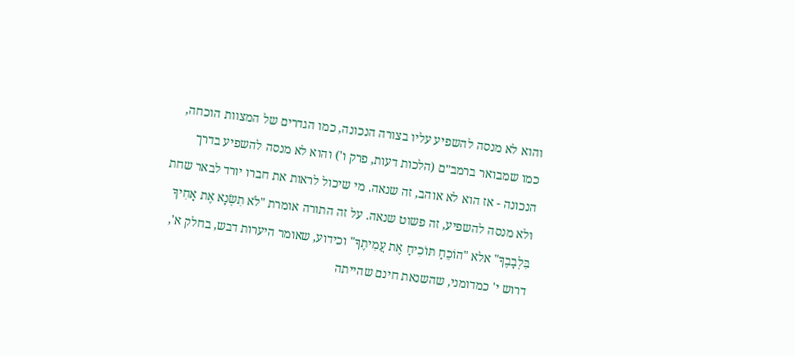והוא לא מנסה להשפיע עליו בצורה הנכונה, כמו הגדרים של המצוות הוכחה, כמו שמבואר ברמב״ם (הלכות דעות, פרק ו') והוא לא מנסה להשפיע בדרך הנכונה - אז הוא לא אוהב, זה שנאה. מי שיכול לראות את חברו יורד לבאר שחת ולא מנסה להשפיע, זה פשוט שנאה. על זה התורה אומרת "לֹא תִשְׂנָא אֶת אָחִיךָ בִּלְבָבֶךָ" אלא "הוֹכֵחַ תּוֹכִיחַ אֶת עֲמִיתֶךָ" וכידוע, שאומר היערות דבש, בחלק א', דרוש י' כמדומני, שהשנאת חינם שהייתה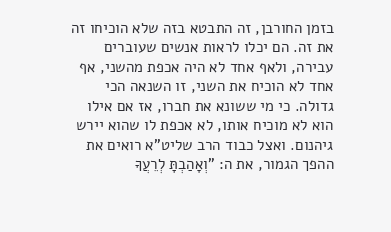בזמן החורבן, זה התבטא בזה שלא הוכיחו זה את זה. הם יכלו לראות אנשים שעוברים עבירה, ולאף אחד לא היה אכפת מהשני, אף אחד לא הוכיח את השני, זו השנאה הכי גדולה. כי מי ששונא את חברו, אז אם אילו הוא לא מוכיח אותו, לא אכפת לו שהוא יירש גיהנום. ואצל כבוד הרב שליט"א רואים את ההפך הגמור, את ה: "וְאָהַבְתָּ לְרֵעֲךָ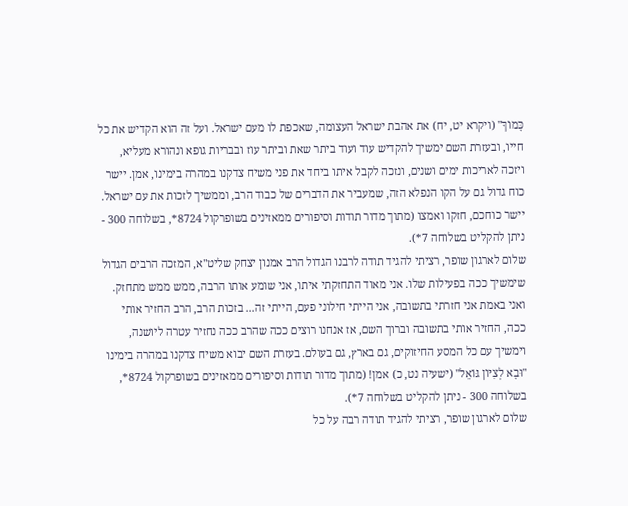כָּמוֹךָ" (ויקרא יט, יח) את אהבת ישראל העצומה, שאכפת לו מעם ישראל. ועל זה הוא הקדיש את כל חייו, ובעזרת השם ימשיך להקדיש עוד ועוד ביתר שאת וביתר עוז ובבריות גופא ונהורא מעליא, ויזכה לאריכות ימים ושנים, ונזכה לקבל איתו ביחד את פני משיח צדקנו במהרה בימינו, אמן. יישר כוח גדול גם על הקו הנפלא הזה, שמעביר את הדברים של כבוד הרב, וממשיך לזכות את עם ישראל. יישר כוחכם, חזקו ואמצו (מתוך מדור תודות וסיפורים ממאזינים בשופרקול 8724*, בשלוחה 300 - ניתן להקליט בשלוחה 7*).
שלום לארגון שופר, רציתי להגיד תודה לרבנו הגדול הרב אמנון יצחק שליט"א, המזכה הרבים הגדול שימשיך ככה בפעילות שלו. אני מאוד התחזקתי איתו, אני שומע אותו הרבה, ממש ממש מתחזק. ואני באמת אני חזרתי בתשובה, אני הייתי חילוני פעם, הייתי זה... בזכות הרב, הרב החזיר אותי ככה, החזיר אותי בתשובה וברוך השם, אז אנחנו רוצים ככה שהרב ככה נחזיר עטרה ליושנה, וימשיך עם כל המסע החיזוקים, גם בארץ, גם בעולם. בעזרת השם יבוא משיח צדקנו במהרה בימינו "וּבָא לְצִיּוֹן גּוֹאֵל" (ישעיה נט, כ) אמן! (מתוך מדור תודות וסיפורים ממאזינים בשופרקול 8724*, בשלוחה 300 - ניתן להקליט בשלוחה 7*).
שלום לארגון שופר, רציתי להגיד תודה רבה על כל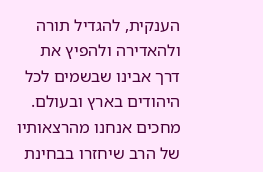הענקית, להגדיל תורה ולהאדירה ולהפיץ את דרך אבינו שבשמים לכל היהודים בארץ ובעולם. מחכים אנחנו מהרצאותיו של הרב שיחזרו בבחינת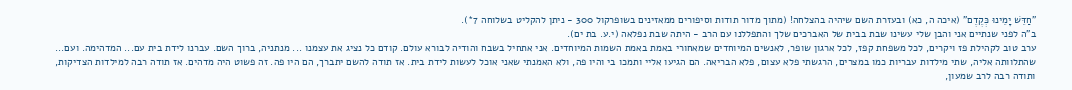"חַדֵּשׁ יָמֵינוּ כְּקֶדֶם" (איכה ה, כא) ובעזרת השם שיהיה בהצלחה! (מתוך מדור תודות וסיפורים ממאזינים בשופרקול 300 - ניתן להקליט בשלוחה 7*).
ב"ה לפני שנתיים אני והבן שלי עשינו שבת בבית של האברכים שלך והתפללנו עם הרב - היתה שבת נפלאה (י.ע. בת ים).
ערב טוב לקהילת פז ויקרים, לכל משפחת קפז, לכל ארגון שופר, לאנשים המיוחדים שמאחורי באמת באמת השמות המיוחדים. אני אתחיל בשבח והודיה לבורא עולם. קודם כל נציג את עצמנו ... מנתניה, ברוך השם. עברנו לידת בית עם... המדהימה. ועם... שהתלוותה אליה, שתי מילדות עבריות כמו במצרים, הרגשתי פלא עצום, פלא הבריאה. הם הגיעו אליי ותמכו בי והיו פה, ולא האמנתי שאני אוכל לעשות לידת בית. אז תודה להשם יתברך, הם היו פה. זה פשוט היה מדהים. אז תודה רבה למילדות הצדיקות, ותודה רבה לרב שמעון,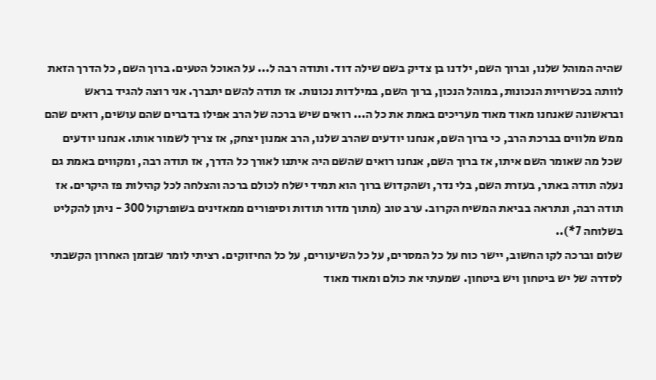שהיה המוהל שלנו, וברוך השם, ילדנו בן צדיק בשם שילה דוד. ותודה רבה ל... על האוכל הטעים. ברוך השם, כל הדרך הזאת לוותה בכשרויות הנכונות, במוהל הנכון, ברוך השם, במילדות נכונות. אז תודה להשם יתברך. אני רוצה להגיד בראש ובראשונה שאנחנו מאוד מאוד מעריכים באמת את כל ה... רואים שיש ברכה של הרב אפילו בדברים שהם עושים, רואים שהם ממש מלווים בברכת הרב, כי ברוך השם, אנחנו יודעים שהרב שלנו, הרב אמנון יצחק, אז צריך לשמור אותו. אנחנו יודעים שכל מה שאומר השם איתו, אז ברוך השם, אנחנו רואים שהשם היה איתנו לאורך כל הדרך, אז תודה רבה, ומקווים באמת גם נעלה תודה באתר, בעזרת השם, בלי נדר, ושהקדוש ברוך הוא תמיד ישלח לכולם ברכה והצלחה לכל קהילות פז היקרים. אז תודה רבה, ונתראה בביאת המשיח הקרוב. ערב טוב (מתוך מדור תודות וסיפורים ממאזינים בשופרקול 300 - ניתן להקליט בשלוחה 7*)..
שלום וברכה לקו החשוב, יישר כוח על כל המסרים, על כל השיעורים, על כל החיזוקים. רציתי לומר שבזמן האחרון הקשבתי לסדרה של יש ביטחון ויש ביטחון. שמעתי את כולם ומאוד מאוד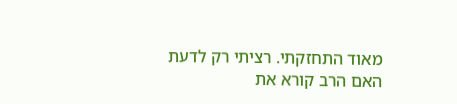מאוד התחזקתי. רציתי רק לדעת האם הרב קורא את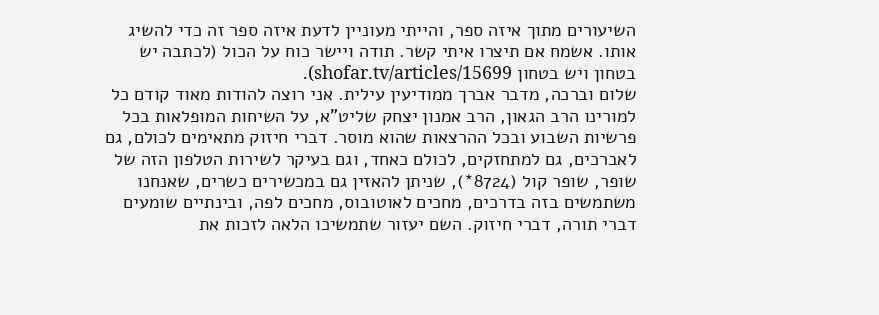השיעורים מתוך איזה ספר, והייתי מעוניין לדעת איזה ספר זה כדי להשיג אותו. אשמח אם תיצרו איתי קשר. תודה ויישר כוח על הכול (לכתבה יש בטחון ויש בטחון shofar.tv/articles/15699).
שלום וברכה, מדבר אברך ממודיעין עילית. אני רוצה להודות מאוד קודם כל למורינו הרב הגאון, הרב אמנון יצחק שליט"א, על השיחות המופלאות בכל פרשיות השבוע ובכל ההרצאות שהוא מוסר. דברי חיזוק מתאימים לכולם, גם לאברכים, גם למתחזקים, לכולם כאחד, וגם בעיקר לשירות הטלפון הזה של שופר, שופר קול (8724*), שניתן להאזין גם במכשירים כשרים, שאנחנו משתמשים בזה בדרכים, מחכים לאוטובוס, מחכים לפה, ובינתיים שומעים דברי תורה, דברי חיזוק. השם יעזור שתמשיכו הלאה לזכות את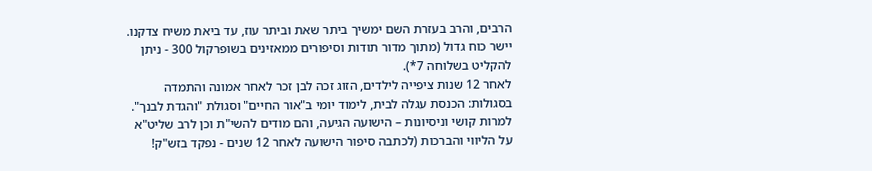הרבים, והרב בעזרת השם ימשיך ביתר שאת וביתר עוז, עד ביאת משיח צדקנו. יישר כוח גדול (מתוך מדור תודות וסיפורים ממאזינים בשופרקול 300 - ניתן להקליט בשלוחה 7*).
לאחר 12 שנות ציפייה לילדים, הזוג זכה לבן זכר לאחר אמונה והתמדה בסגולות: הכנסת עגלה לבית, לימוד יומי ב"אור החיים" וסגולת "והגדת לבנך". למרות קושי וניסיונות – הישועה הגיעה, והם מודים להשי"ת וכן לרב שליט"א על הליווי והברכות (לכתבה סיפור הישועה לאחר 12 שנים - נפקד בזש"ק!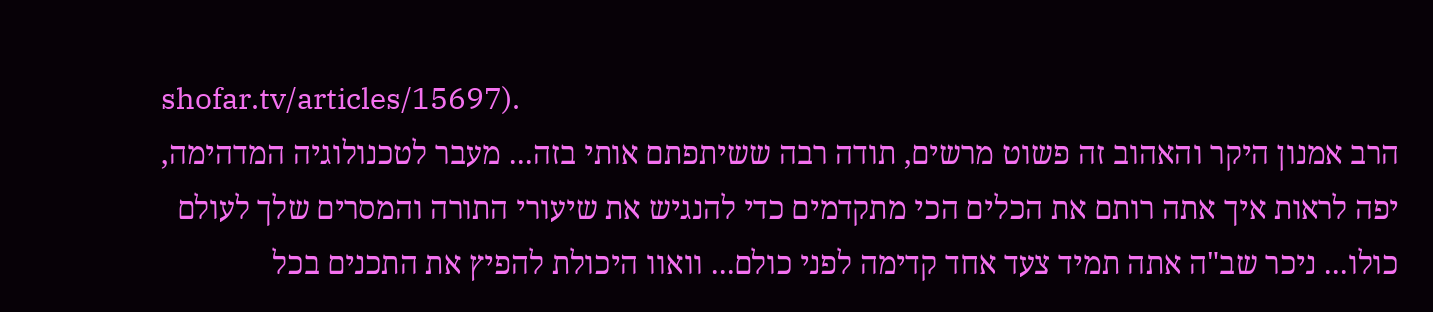shofar.tv/articles/15697).
הרב אמנון היקר והאהוב זה פשוט מרשים, תודה רבה ששיתפתם אותי בזה... מעבר לטכנולוגיה המדהימה, יפה לראות איך אתה רותם את הכלים הכי מתקדמים כדי להנגיש את שיעורי התורה והמסרים שלך לעולם כולו... ניכר שב"ה אתה תמיד צעד אחד קדימה לפני כולם... וואוו היכולת להפיץ את התכנים בכל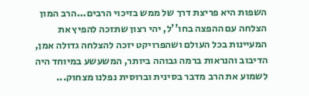השפות היא פריצת דרך של ממש בזיכוי הרבים...הרב המון הצלחה עם ההפצה בחו''ל, יהי רצון שתזכה להפיץ את המעיינות בכל העולם ושהפרויקט יזכה להצלחה גדולה אמן, הדיבוב והנראות ברמה גבוהה ביותר, המשעשע במיוחד היה לשמוע את הרב מדבר בסינית וברוסית נפלנו מצחוק...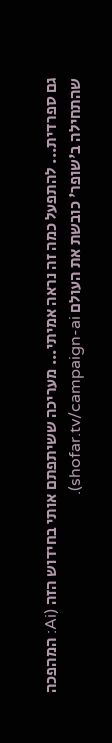גם ספרדית... להתפעל כמה זה נראה אמיתי... מעריכה ששיתפתם אותי בחידוש הזה (Ai: המהפכה שהתחילה ב'שופר' כובשת את העולם shofar.tv/campaign-ai).